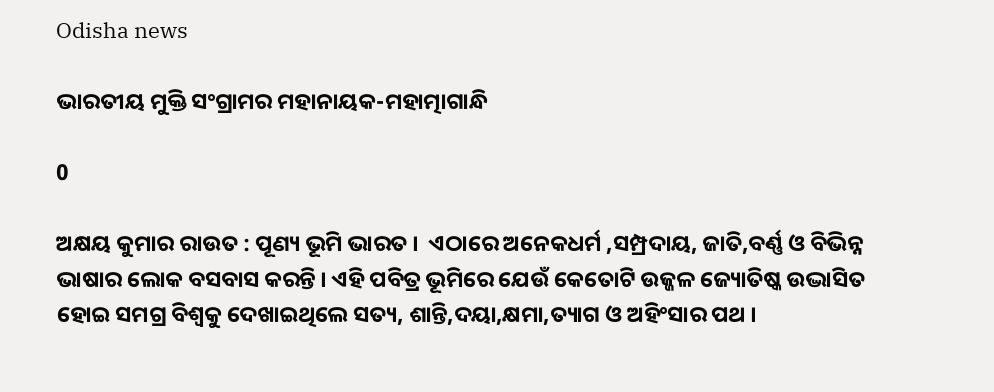Odisha news

ଭାରତୀୟ ମୁକ୍ତି ସଂଗ୍ରାମର ମହାନାୟକ-ମହାତ୍ମାଗାନ୍ଧି

0

ଅକ୍ଷୟ କୁମାର ରାଉତ : ପୂଣ୍ୟ ଭୂମି ଭାରତ ।  ଏଠାରେ ଅନେକଧର୍ମ ,ସମ୍ପ୍ରଦାୟ, ଜାତି,ବର୍ଣ୍ଣ ଓ ବିଭିନ୍ନ ଭାଷାର ଲୋକ ବସବାସ କରନ୍ତି । ଏହି ପବିତ୍ର ଭୂମିରେ ଯେଉଁ କେତୋଟି ଉଜ୍ଜଳ ଜ୍ୟୋତିଷ୍କ ଉଦ୍ଭାସିତ ହୋଇ ସମଗ୍ର ବିଶ୍ୱକୁ ଦେଖାଇଥିଲେ ସତ୍ୟ, ଶାନ୍ତି,ଦୟା,କ୍ଷମା,ତ୍ୟାଗ ଓ ଅହିଂସାର ପଥ ।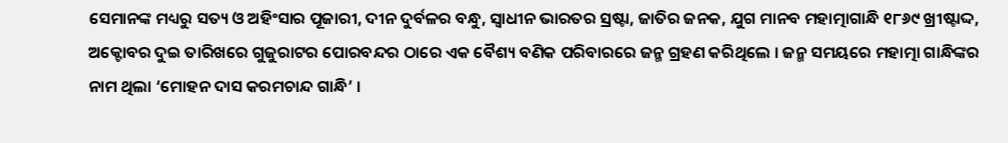ସେମାନଙ୍କ ମଧ୍ୟରୁ ସତ୍ୟ ଓ ଅହିଂସାର ପୂଜାରୀ, ଦୀନ ଦୁର୍ବଳର ବନ୍ଧୁ, ସ୍ୱାଧୀନ ଭାରତର ସ୍ରଷ୍ଟା, ଜାତିର ଜନକ, ଯୁଗ ମାନବ ମହାତ୍ମାଗାନ୍ଧି ୧୮୬୯ ଖ୍ରୀଷ୍ଟାଦ୍ଦ, ଅକ୍ଟୋବର ଦୁଇ ତାରିଖରେ ଗୁଜୁରାଟର ପୋରବନ୍ଦର ଠାରେ ଏକ ବୈଶ୍ୟ ବଣିକ ପରିବାରରେ ଜନ୍ମ ଗ୍ରହଣ କରିଥିଲେ । ଜନ୍ମ ସମୟରେ ମହାତ୍ମା ଗାନ୍ଧିଙ୍କର ନାମ ଥିଲା ‘ମୋହନ ଦାସ କରମଚାନ୍ଦ ଗାନ୍ଧି’ ।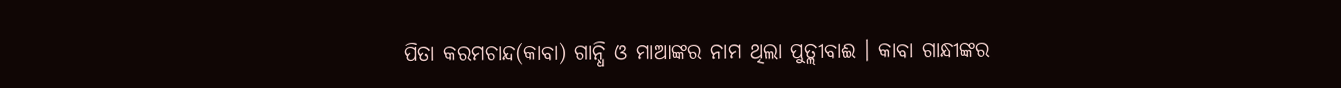ପିତା କରମଚାନ୍ଦ(କାବା) ଗାନ୍ଧି ଓ ମାଆଙ୍କର ନାମ ଥିଲା ପୁତ୍ଲୀବାଈ । କାବା ଗାନ୍ଧୀଙ୍କର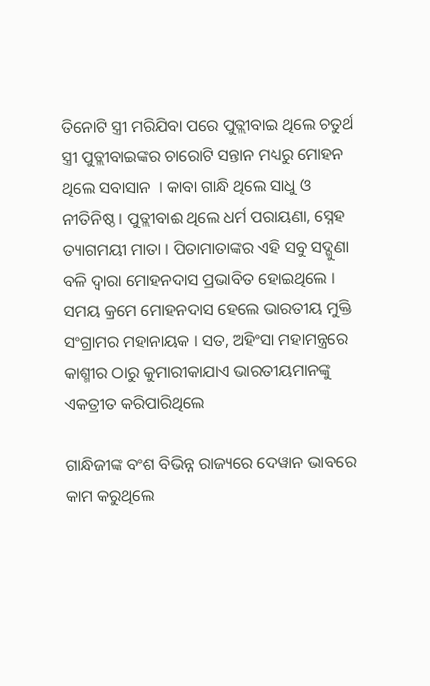ତିନୋଟି ସ୍ତ୍ରୀ ମରିଯିବା ପରେ ପୁତ୍ଲୀବାଇ ଥିଲେ ଚତୁର୍ଥ ସ୍ତ୍ରୀ ପୁତ୍ଲୀବାଇଙ୍କର ଚାରୋଟି ସନ୍ତାନ ମଧ୍ୟରୁ ମୋହନ ଥିଲେ ସବାସାନ  । କାବା ଗାନ୍ଧି ଥିଲେ ସାଧୁ ଓ ନୀତିନିଷ୍ଠ । ପୁତ୍ଲୀବାଈ ଥିଲେ ଧର୍ମ ପରାୟଣା, ସ୍ନେହ ତ୍ୟାଗମୟୀ ମାତା । ପିତାମାତାଙ୍କର ଏହି ସବୁ ସଦ୍ଗୁଣା ବଳି ଦ୍ୱାରା ମୋହନଦାସ ପ୍ରଭାବିତ ହୋଇଥିଲେ । ସମୟ କ୍ରମେ ମୋହନଦାସ ହେଲେ ଭାରତୀୟ ମୁକ୍ତି ସଂଗ୍ରାମର ମହାନାୟକ । ସତ, ଅହିଂସା ମହାମନ୍ତ୍ରରେ  କାଶ୍ମୀର ଠାରୁ କୁମାରୀକାଯାଏ ଭାରତୀୟମାନଙ୍କୁ ଏକତ୍ରୀତ କରିପାରିଥିଲେ

ଗାନ୍ଧିଜୀଙ୍କ ବଂଶ ବିଭିନ୍ନ ରାଜ୍ୟରେ ଦେୱାନ ଭାବରେ କାମ କରୁଥିଲେ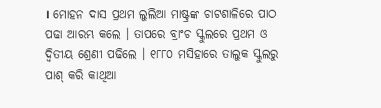। ମୋହନ ଦାସ ପ୍ରଥମ ଲୁଲିଆ ମାଷ୍ଟ୍ରଙ୍କ ଚାଟଶାଳିରେ ପାଠ ପଢା ଆରମ୍ଭ କଲେ । ତାପରେ ବ୍ରାଂଚ ସ୍କୁଲରେ ପ୍ରଥମ ଓ ଦ୍ୱିତୀୟ ଶ୍ରେଣୀ ପଢିଲେ । ୧୮୮୦ ମସିହାରେ ତାଲୁକ ସ୍କୁଲରୁ ପାଶ୍ କରି କାଥିଆ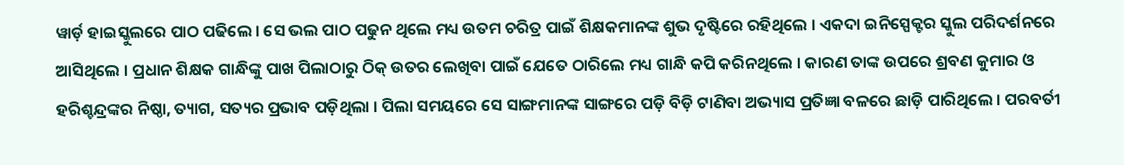ୱାର୍ଡ଼ ହାଇସ୍କୁଲରେ ପାଠ ପଢିଲେ । ସେ ଭଲ ପାଠ ପଢୁନ ଥିଲେ ମଧ୍ୟ ଉତମ ଚରିତ୍ର ପାଇଁ ଶିକ୍ଷକମାନଙ୍କ ଶୁଭ ଦୃଷ୍ଟିରେ ରହିଥିଲେ । ଏକଦା ଇନିସ୍ପେକ୍ଟର ସ୍କୁଲ ପରିଦର୍ଶନରେ ଆସିଥିଲେ । ପ୍ରଧାନ ଶିକ୍ଷକ ଗାନ୍ଧିଙ୍କୁ ପାଖ ପିଲାଠାରୁ ଠିକ୍ ଉତର ଲେଖିବା ପାଇଁ ଯେତେ ଠାରିଲେ ମଧ୍ୟ ଗାନ୍ଧି କପି କରିନଥିଲେ । କାରଣ ତାଙ୍କ ଉପରେ ଶ୍ରବଣ କୁମାର ଓ ହରିଶ୍ଚନ୍ଦ୍ରଙ୍କର ନିଷ୍ଠା, ତ୍ୟାଗ, ସତ୍ୟର ପ୍ରଭାବ ପଡ଼ିଥିଲା । ପିଲା ସମୟରେ ସେ ସାଙ୍ଗମାନଙ୍କ ସାଙ୍ଗରେ ପଡ଼ି ବିଡ଼ି ଟାଣିବା ଅଭ୍ୟାସ ପ୍ରତିଜ୍ଞା ବଳରେ ଛାଡ଼ି ପାରିଥିଲେ । ପରବର୍ତୀ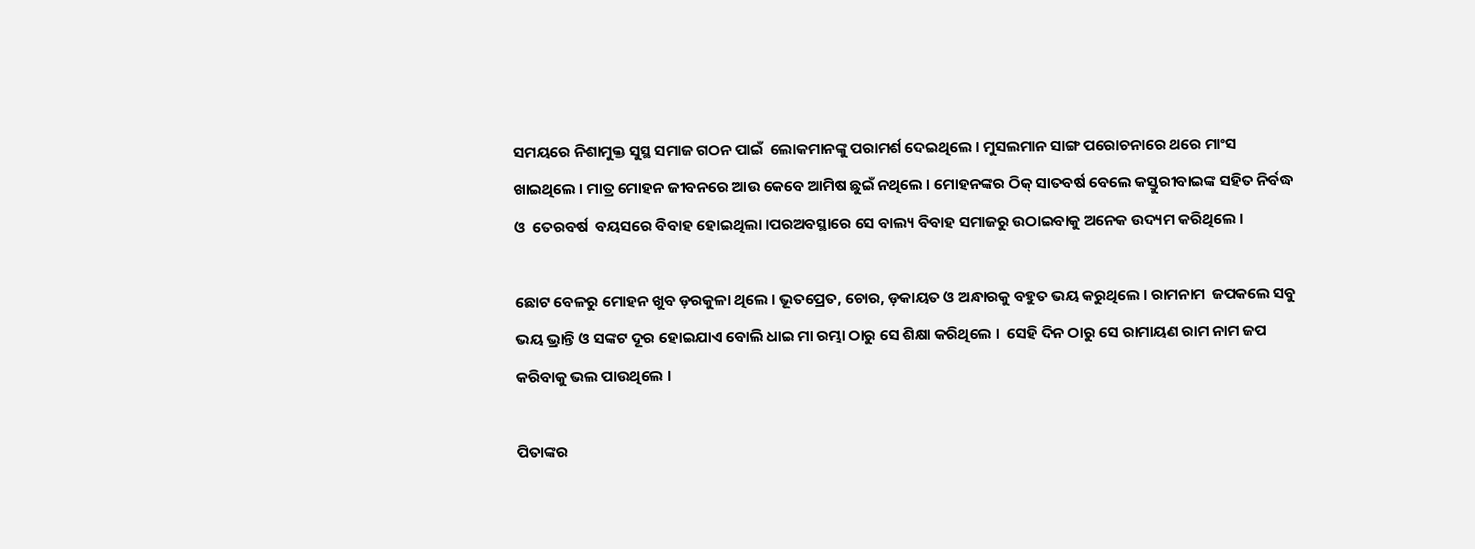ସମୟରେ ନିଶାମୁକ୍ତ ସୁସ୍ଥ ସମାଜ ଗଠନ ପାଇଁ  ଲୋକମାନଙ୍କୁ ପରାମର୍ଶ ଦେଇଥିଲେ । ମୁସଲମାନ ସାଙ୍ଗ ପରୋଚନାରେ ଥରେ ମାଂସ ଖାଇଥିଲେ । ମାତ୍ର ମୋହନ ଜୀବନରେ ଆଉ କେବେ ଆମିଷ ଛୁଇଁ ନଥିଲେ । ମୋହନଙ୍କର ଠିକ୍ ସାତବର୍ଷ ବେଲେ କସ୍ତୁରୀବାଇଙ୍କ ସହିତ ନିର୍ବଦ୍ଧ ଓ  ତେରବର୍ଷ  ବୟସରେ ବିବାହ ହୋଇଥିଲା ।ପରଅବସ୍ଥାରେ ସେ ବାଲ୍ୟ ବିବାହ ସମାଜରୁ ଉଠାଇବାକୁ ଅନେକ ଉଦ୍ୟମ କରିଥିଲେ ।

ଛୋଟ ବେଳରୁ ମୋହନ ଖୁବ ଡ଼ରକୁଳା ଥିଲେ । ଭୂତପ୍ରେତ, ଚୋର, ଡ଼କାୟତ ଓ ଅନ୍ଧାରକୁ ବହୁତ ଭୟ କରୁଥିଲେ । ରାମନାମ  ଜପକଲେ ସବୁ ଭୟ ଭ୍ରାନ୍ତି ଓ ସଙ୍କଟ ଦୂର ହୋଇଯାଏ ବୋଲି ଧାଇ ମା ରମ୍ଭା ଠାରୁ ସେ ଶିକ୍ଷା କରିଥିଲେ ।  ସେହି ଦିନ ଠାରୁ ସେ ରାମାୟଣ ରାମ ନାମ ଜପ କରିବାକୁ ଭଲ ପାଉଥିଲେ ।

ପିତାଙ୍କର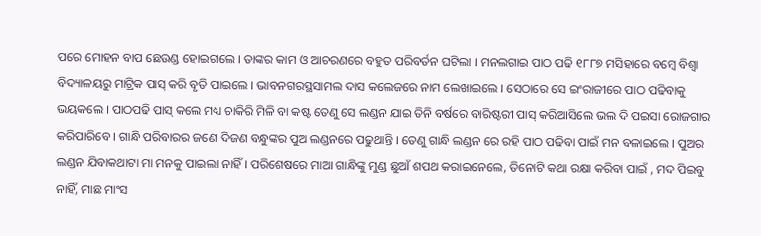ପରେ ମୋହନ ବାପ ଛେଉଣ୍ଡ ହୋଇଗଲେ । ତାଙ୍କର କାମ ଓ ଆଚରଣରେ ବହୁତ ପରିବର୍ତନ ଘଟିଲା । ମନଲଗାଇ ପାଠ ପଢି ୧୮୮୭ ମସିହାରେ ବମ୍ବେ ବିଶ୍ୱା ବିଦ୍ୟାଳୟରୁ ମାଟ୍ରିକ ପାସ୍ କରି ବୃତି ପାଇଲେ । ଭାବନଗରସ୍ଥସାମଲ ଦାସ କଲେଜରେ ନାମ ଲେଖାଇଲେ । ସେଠାରେ ସେ ଇଂରାଜୀରେ ପାଠ ପଢିବାକୁ ଭୟକଲେ । ପାଠପଢି ପାସ୍ କଲେ ମଧ୍ୟ ଚାକିରି ମିଳି ବା କଷ୍ଟ ତେଣୁ ସେ ଲଣ୍ଡନ ଯାଇ ତିନି ବର୍ଷରେ ବାରିଷ୍ଟରୀ ପାସ୍ କରିଆସିଲେ ଭଲ ଦି ପଇସା ରୋଜଗାର କରିପାରିବେ । ଗାନ୍ଧି ପରିବାରର ଜଣେ ଦିଜଣ ବନ୍ଧୁଙ୍କର ପୁଅ ଲଣ୍ଡନରେ ପଢୁଥାନ୍ତି । ତେଣୁ ଗାନ୍ଧି ଲଣ୍ଡନ ରେ ରହି ପାଠ ପଢିବା ପାଇଁ ମନ ବଳାଇଲେ । ପୁଅର ଲଣ୍ଡନ ଯିବାକଥାଟା ମା ମନକୁ ପାଇଲା ନାହିଁ । ପରିଶେଷରେ ମାଆ ଗାନ୍ଧିଙ୍କୁ ମୁଣ୍ଡ ଛୁଆଁ ଶପଥ କରାଇନେଲେ, ତିନୋଟି କଥା ରକ୍ଷା କରିବା ପାଇଁ , ମଦ ପିଇବୁ ନାହିଁ, ମାଛ ମାଂସ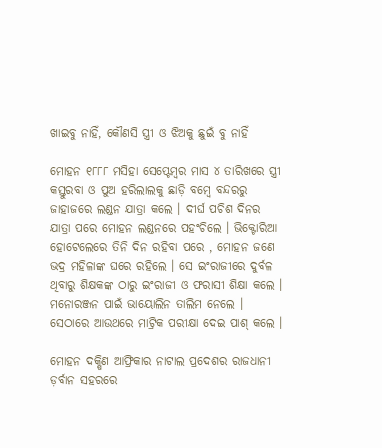ଖାଇବୁ ନାହିଁ, କୌଣସି ସ୍ତ୍ରୀ ଓ ଝିଅକୁ ଛୁଇଁ ବୁ ନାହିଁ

ମୋହନ ୧୮୮୮ ମସିହା ସେପ୍ଟେମ୍ବର ମାସ ୪ ତାରିଖରେ ସ୍ତ୍ରୀ କସ୍ତୁରବା ଓ ପୁଅ ହରିଲାଲକୁ ଛାଡ଼ି ବମ୍ବେ ବନ୍ଦରରୁ ଜାହାଜରେ ଲଣ୍ଡନ ଯାତ୍ରା କଲେ । ଦୀର୍ଘ ପଚିଶ ଦିନର ଯାତ୍ରା ପରେ ମୋହନ ଲଣ୍ଡନରେ ପହଂଚିଲେ । ଭିକ୍ଟୋରିଆ ହୋଟେଲେରେ ତିନି ଦିନ ରହିବା ପରେ , ମୋହନ ଜଣେ ଭଦ୍ର ମହିଳାଙ୍କ ଘରେ ରହିଲେ । ସେ ଇଂରାଜୀରେ ଦୁର୍ବଳ ଥିବାରୁ ଶିକ୍ଷକଙ୍କ ଠାରୁ ଇଂରାଜୀ ଓ ଫରାସୀ ଶିକ୍ଷା କଲେ । ମନୋରଞ୍ଜନ ପାଇଁ ଭାୟୋଲିନ ତାଲିମ ନେଲେ । ସେଠାରେ ଆଉଥରେ ମାଟ୍ରିକ ପରୀକ୍ଷା ଦେଇ ପାଶ୍ କଲେ ।

ମୋହନ ଦକ୍ଷିଣ ଆଫ୍ରିକାର ନାଟାଲ ପ୍ରଦେଶର ରାଜଧାନୀ ଡ଼ର୍ବାନ ସହରରେ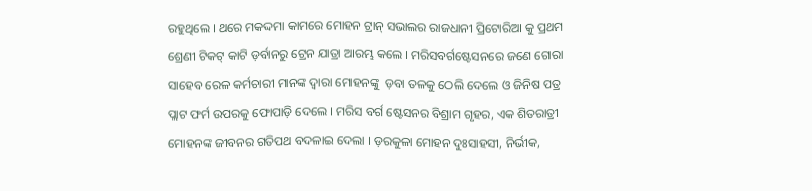ରହୁଥିଲେ । ଥରେ ମକଦ୍ଦମା କାମରେ ମୋହନ ଟ୍ରାନ୍ ସଭାଲର ରାଜଧାନୀ ପ୍ରିଟୋରିଆ କୁ ପ୍ରଥମ ଶ୍ରେଣୀ ଟିକଟ୍ କାଟି ଡ଼ର୍ବାନରୁ ଟ୍ରେନ ଯାତ୍ରା ଆରମ୍ଭ କଲେ । ମରିସବର୍ଗଷ୍ଟେସନରେ ଜଣେ ଗୋରା ସାହେବ ରେଳ କର୍ମଚାରୀ ମାନଙ୍କ ଦ୍ୱାରା ମୋହନଙ୍କୁ  ଡ଼ବା ତଳକୁ ଠେଲି ଦେଲେ ଓ ଜିନିଷ ପତ୍ର ପ୍ଲାଟ ଫର୍ମ ଉପରକୁ ଫୋପାଡ଼ି ଦେଲେ । ମରିସ ବର୍ଗ ଷ୍ଟେସନର ବିଶ୍ରାମ ଗୃହର, ଏକ ଶିତରାତ୍ରୀ ମୋହନଙ୍କ ଜୀବନର ଗତିପଥ ବଦଳାଇ ଦେଲା । ଡ଼ରକୁଳା ମୋହନ ଦୁଃସାହସୀ, ନିର୍ଭୀକ,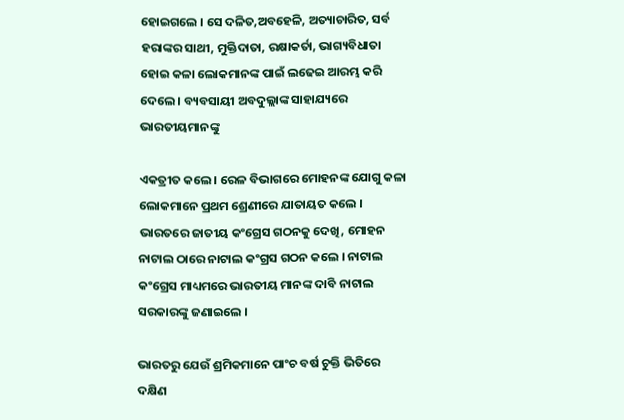ହୋଇଗଲେ । ସେ ଦଳିତ,ଅବହେଳି, ଅତ୍ୟାଚାରିତ, ସର୍ବ ହରାଙ୍କର ସାଥୀ, ମୁକ୍ତିଦାତା, ରକ୍ଷାକର୍ତା, ଭାଗ୍ୟବିଧାତା ହୋଇ କଳା ଲୋକମାନଙ୍କ ପାଇଁ ଲଢେଇ ଆରମ୍ଭ କରି ଦେଲେ । ବ୍ୟବସାୟୀ ଅବଦୁଲ୍ଲାଙ୍କ ସାହାଯ୍ୟରେ ଭାରତୀୟମାନଙ୍କୁ

ଏକତ୍ରୀତ କଲେ । ରେଳ ବିଭାଗରେ ମୋହନଙ୍କ ଯୋଗୁ କଳା ଲୋକମାନେ ପ୍ରଥମ ଶ୍ରେଣୀରେ ଯାତାୟତ କଲେ । ଭାରତରେ ଜାତୀୟ କଂଗ୍ରେସ ଗଠନକୁ ଦେଖି, ମୋହନ ନାଟାଲ ଠାରେ ନାଟାଲ କଂଗ୍ରସ ଗଠନ କଲେ । ନାଟାଲ କଂଗ୍ରେସ ମାଧ୍ୟମରେ ଭାରତୀୟ ମାନଙ୍କ ଦାବି ନାଟାଲ ସରକାରଙ୍କୁ ଜଣାଇଲେ ।

ଭାରତରୁ ଯେଉଁ ଶ୍ରମିକମାନେ ପାଂଚ ବର୍ଷ ଚୁକ୍ତି ଭିତିରେ ଦକ୍ଷିଣ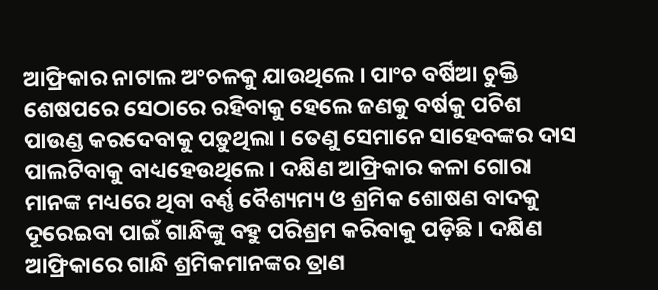ଆଫ୍ରିକାର ନାଟାଲ ଅଂଚଳକୁ ଯାଉଥିଲେ । ପାଂଚ ବର୍ଷିଆ ଚୁକ୍ତି ଶେଷପରେ ସେଠାରେ ରହିବାକୁ ହେଲେ ଜଣକୁ ବର୍ଷକୁ ପଚିଶ ପାଉଣ୍ଡ କରଦେବାକୁ ପଡ଼ୁଥିଲା । ତେଣୁ ସେମାନେ ସାହେବଙ୍କର ଦାସ ପାଲଟିବାକୁ ବାଧ୍ୟହେଉଥିଲେ । ଦକ୍ଷିଣ ଆଫ୍ରିକାର କଳା ଗୋରା ମାନଙ୍କ ମଧ୍ୟରେ ଥିବା ବର୍ଣ୍ଣ ବୈଶ୍ୟମ୍ୟ ଓ ଶ୍ରମିକ ଶୋଷଣ ବାଦକୁ ଦୂରେଇବା ପାଇଁ ଗାନ୍ଧିଙ୍କୁ ବହୁ ପରିଶ୍ରମ କରିବାକୁ ପଡ଼ିଛି । ଦକ୍ଷିଣ ଆଫ୍ରିକାରେ ଗାନ୍ଧି ଶ୍ରମିକମାନଙ୍କର ତ୍ରାଣ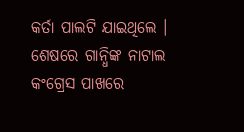କର୍ତା ପାଲଟି ଯାଇଥିଲେ । ଶେଷରେ ଗାନ୍ଧିଙ୍କ ନାଟାଲ କଂଗ୍ରେସ ପାଖରେ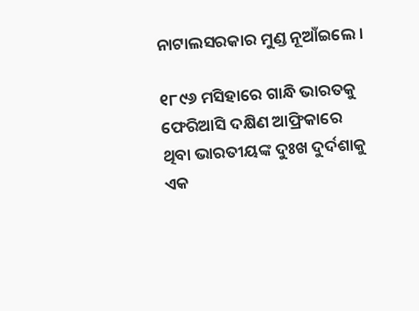ନାଟାଲସରକାର ମୁଣ୍ଡ ନୂଆଁଇଲେ ।

୧୮୯୬ ମସିହାରେ ଗାନ୍ଧି ଭାରତକୁ ଫେରିଆସି ଦକ୍ଷିଣ ଆଫ୍ରିକାରେ ଥିବା ଭାରତୀୟଙ୍କ ଦୁଃଖ ଦୁର୍ଦଶାକୁ ଏକ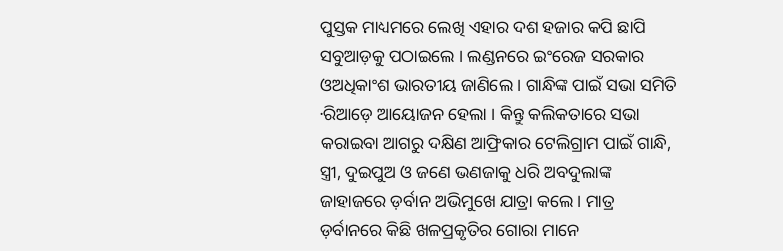ପୁସ୍ତକ ମାଧ୍ୟମରେ ଲେଖି ଏହାର ଦଶ ହଜାର କପି ଛାପି ସବୁଆଡ଼କୁ ପଠାଇଲେ । ଲଣ୍ଡନରେ ଇଂରେଜ ସରକାର ଓଅଧିକାଂଶ ଭାରତୀୟ ଜାଣିଲେ । ଗାନ୍ଧିଙ୍କ ପାଇଁ ସଭା ସମିତି ∙ରିଆଡ଼େ ଆୟୋଜନ ହେଲା । କିନ୍ତୁ କଲିକତାରେ ସଭା କରାଇବା ଆଗରୁ ଦକ୍ଷିଣ ଆଫ୍ରିକାର ଟେଲିଗ୍ରାମ ପାଇଁ ଗାନ୍ଧି, ସ୍ତ୍ରୀ, ଦୁଇପୁଅ ଓ ଜଣେ ଭଣଜାକୁ ଧରି ଅବଦୁଲାଙ୍କ ଜାହାଜରେ ଡ଼ର୍ବାନ ଅଭିମୁଖେ ଯାତ୍ରା କଲେ । ମାତ୍ର ଡ଼ର୍ବାନରେ କିଛି ଖଳପ୍ରକୃତିର ଗୋରା ମାନେ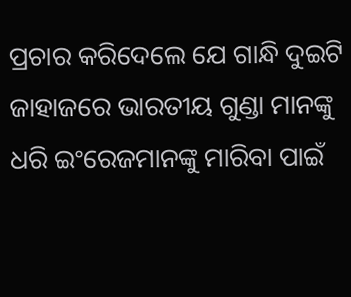ପ୍ରଚାର କରିଦେଲେ ଯେ ଗାନ୍ଧି ଦୁଇଟି ଜାହାଜରେ ଭାରତୀୟ ଗୁଣ୍ଡା ମାନଙ୍କୁ ଧରି ଇଂରେଜମାନଙ୍କୁ ମାରିବା ପାଇଁ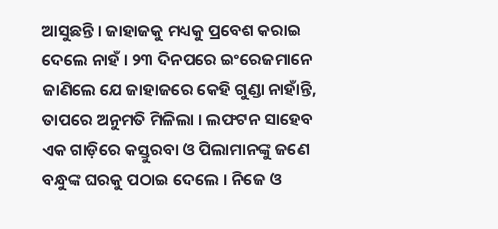ଆସୁଛନ୍ତି । ଜାହାଜକୁ ମଧ୍ୟକୁ ପ୍ରବେଶ କରାଇ ଦେଲେ ନାହଁ । ୨୩ ଦିନପରେ ଇଂରେଜମାନେ ଜାଣିଲେ ଯେ ଜାହାଜରେ କେହି ଗୁଣ୍ଡା ନାହାଁନ୍ତି, ତାପରେ ଅନୁମତି ମିଳିଲା । ଲଫଟନ ସାହେବ ଏକ ଗାଡ଼ିରେ କସ୍ତୁରବା ଓ ପିଲାମାନଙ୍କୁ ଜଣେ ବନ୍ଧୁଙ୍କ ଘରକୁ ପଠାଇ ଦେଲେ । ନିଜେ ଓ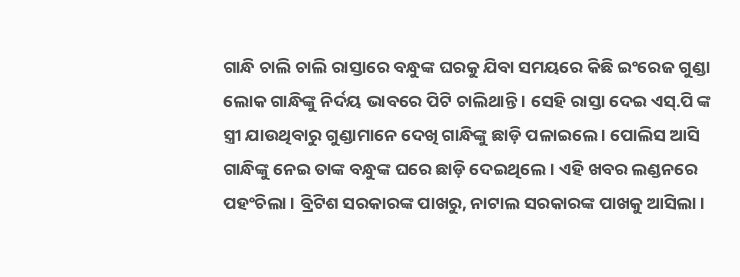ଗାନ୍ଧି ଚାଲି ଚାଲି ରାସ୍ତାରେ ବନ୍ଧୁଙ୍କ ଘରକୁ ଯିବା ସମୟରେ କିଛି ଇଂରେଜ ଗୁଣ୍ଡା ଲୋକ ଗାନ୍ଧିଙ୍କୁ ନିର୍ଦୟ ଭାବରେ ପିଟି ଚାଲିଥାନ୍ତି । ସେହି ରାସ୍ତା ଦେଇ ଏସ୍.ପି ଙ୍କ ସ୍ତ୍ରୀ ଯାଉଥିବାରୁ ଗୁଣ୍ଡାମାନେ ଦେଖି ଗାନ୍ଧିଙ୍କୁ ଛାଡ଼ି ପଳାଇଲେ । ପୋଲିସ ଆସି ଗାନ୍ଧିଙ୍କୁ ନେଇ ତାଙ୍କ ବନ୍ଧୁଙ୍କ ଘରେ ଛାଡ଼ି ଦେଇଥିଲେ । ଏହି ଖବର ଲଣ୍ଡନରେ ପହଂଚିଲା । ବ୍ରିଟିଶ ସରକାରଙ୍କ ପାଖରୁ, ନାଟାଲ ସରକାରଙ୍କ ପାଖକୁ ଆସିଲା ।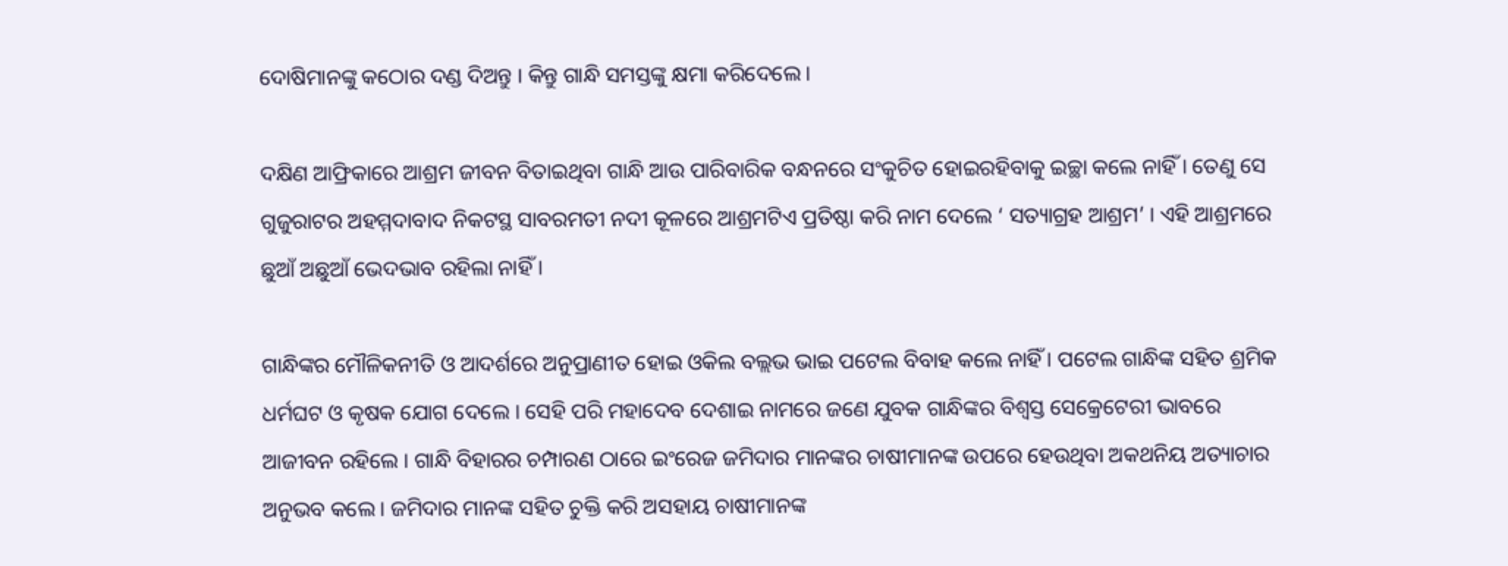ଦୋଷିମାନଙ୍କୁ କଠୋର ଦଣ୍ଡ ଦିଅନ୍ତୁ । କିନ୍ତୁ ଗାନ୍ଧି ସମସ୍ତଙ୍କୁ କ୍ଷମା କରିଦେଲେ ।

ଦକ୍ଷିଣ ଆଫ୍ରିକାରେ ଆଶ୍ରମ ଜୀବନ ବିତାଇଥିବା ଗାନ୍ଧି ଆଉ ପାରିବାରିକ ବନ୍ଧନରେ ସଂକୁଚିତ ହୋଇରହିବାକୁ ଇଚ୍ଛା କଲେ ନାହିଁ । ତେଣୁ ସେ ଗୁଜୁରାଟର ଅହମ୍ମଦାବାଦ ନିକଟସ୍ଥ ସାବରମତୀ ନଦୀ କୂଳରେ ଆଶ୍ରମଟିଏ ପ୍ରତିଷ୍ଠା କରି ନାମ ଦେଲେ ‘ ସତ୍ୟାଗ୍ରହ ଆଶ୍ରମ’ । ଏହି ଆଶ୍ରମରେ ଛୁଆଁ ଅଛୁଆଁ ଭେଦଭାବ ରହିଲା ନାହିଁ ।

ଗାନ୍ଧିଙ୍କର ମୌଳିକନୀତି ଓ ଆଦର୍ଶରେ ଅନୁପ୍ରାଣୀତ ହୋଇ ଓକିଲ ବଲ୍ଲଭ ଭାଇ ପଟେଲ ବିବାହ କଲେ ନାହିଁ । ପଟେଲ ଗାନ୍ଧିଙ୍କ ସହିତ ଶ୍ରମିକ ଧର୍ମଘଟ ଓ କୃଷକ ଯୋଗ ଦେଲେ । ସେହି ପରି ମହାଦେବ ଦେଶାଇ ନାମରେ ଜଣେ ଯୁବକ ଗାନ୍ଧିଙ୍କର ବିଶ୍ୱସ୍ତ ସେକ୍ରେଟେରୀ ଭାବରେ ଆଜୀବନ ରହିଲେ । ଗାନ୍ଧି ବିହାରର ଚମ୍ପାରଣ ଠାରେ ଇଂରେଜ ଜମିଦାର ମାନଙ୍କର ଚାଷୀମାନଙ୍କ ଉପରେ ହେଉଥିବା ଅକଥନିୟ ଅତ୍ୟାଚାର ଅନୁଭବ କଲେ । ଜମିଦାର ମାନଙ୍କ ସହିତ ଚୁକ୍ତି କରି ଅସହାୟ ଚାଷୀମାନଙ୍କ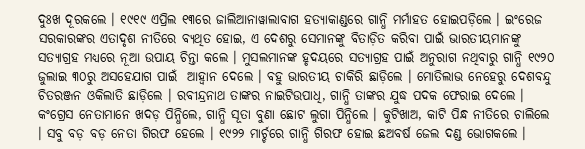ଦୁଃଖ ଦୂରକଲେ । ୧୯୧୯ ଏପ୍ରିଲ ୧୩ରେ ଜାଲିଆନାୱାଲାବାଗ ହତ୍ୟାକାଣ୍ଡରେ ଗାନ୍ଧି ମର୍ମାହତ ହୋଇପଡ଼ିଲେ । ଇଂରେଜ ସରକାରଙ୍କର ଏତାଦୃଶ ନୀତିରେ ବ୍ୟଥିତ ହୋଇ, ଏ ଦେଶରୁ ସେମାନଙ୍କୁ ବିତାଡ଼ିତ କରିବା ପାଇଁ ଭାରତୀୟମାନଙ୍କୁ ସତ୍ୟାଗ୍ରହ ମଧ୍ୟରେ ନୂଆ ଉପାୟ ଚିନ୍ତା କଲେ । ମୁସଲମାନଙ୍କ ହୃଦୟରେ ସତ୍ୟାଗ୍ରହ ପାଇଁ ଅନୁରାଗ ନଥିବାରୁ ଗାନ୍ଧି ୧୯୨୦ ଜୁଲାଇ ୩୦ରୁ ଅସହେଯାଗ ପାଇଁ  ଆହ୍ୱାନ ଦେଲେ । ବହୁ ଭାରତୀୟ ଚାକିରି ଛାଡ଼ିଲେ । ମୋତିଲାଭ ନେହେରୁ ଦେଶବନ୍ଦୁ ଚିତରଞ୍ଜନ ଓକିଲାତି ଛାଡ଼ିଲେ । ରବୀନ୍ଦ୍ରନାଥ ତାଙ୍କର ନାଇଟିଉପାଧି, ଗାନ୍ଧି ତାଙ୍କର ଯୁଦ୍ଧ ପଦକ ଫେରାଇ ଦେଲେ । କଂଗ୍ରେସ ନେତାମାନେ ଖଦଡ଼ ପିନ୍ଧିଲେ, ଗାନ୍ଧି ସୂତା ବୁଣା ଛୋଟ ଲୁଗା ପିନ୍ଧିଲେ । କୁଟିଖାଅ, କାଟି ପିନ୍ଧ ନୀତିରେ ଚାଲିଲେ । ସବୁ ବଡ଼ ବଡ଼ ନେତା ଗିରଫ ହେଲେ । ୧୯୨୨ ମାର୍ଚ୍ଚରେ ଗାନ୍ଧି ଗିରଫ ହୋଇ ଛଅବର୍ଷ ଜେଲ ଦଣ୍ଡ ଭୋଗକଲେ ।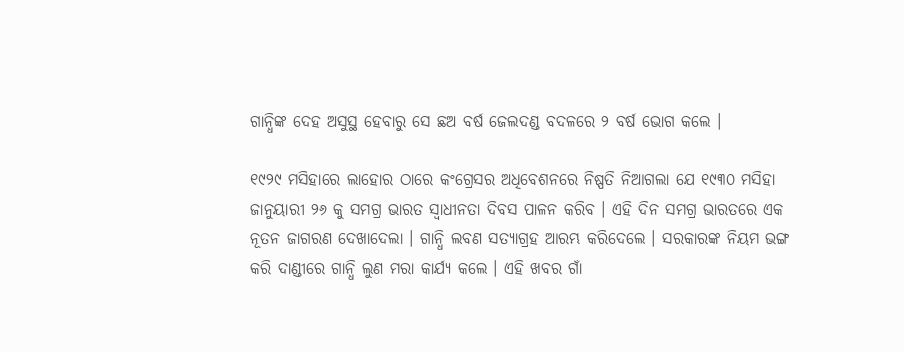ଗାନ୍ଧିଙ୍କ ଦେହ ଅସୁସ୍ଥ ହେବାରୁ ସେ ଛଅ ବର୍ଷ ଜେଲଦଣ୍ଡ ବଦଳରେ ୨ ବର୍ଷ ଭୋଗ କଲେ ।

୧୯୨୯ ମସିହାରେ ଲାହୋର ଠାରେ କଂଗ୍ରେସର ଅଧିବେଶନରେ ନିଷ୍ପତି ନିଆଗଲା ଯେ ୧୯୩୦ ମସିହା ଜାନୁୟାରୀ ୨୬ କୁ ସମଗ୍ର ଭାରତ ସ୍ୱାଧୀନତା ଦିବସ ପାଳନ କରିବ । ଏହି ଦିନ ସମଗ୍ର ଭାରତରେ ଏକ ନୂତନ ଜାଗରଣ ଦେଖାଦେଲା । ଗାନ୍ଧି ଲବଣ ସତ୍ୟାଗ୍ରହ ଆରମ୍ଭ କରିଦେଲେ । ସରକାରଙ୍କ ନିୟମ ଭଙ୍ଗ କରି ଦାଣ୍ଡୀରେ ଗାନ୍ଧି ଲୁଣ ମରା କାର୍ଯ୍ୟ କଲେ । ଏହି ଖବର ଗାଁ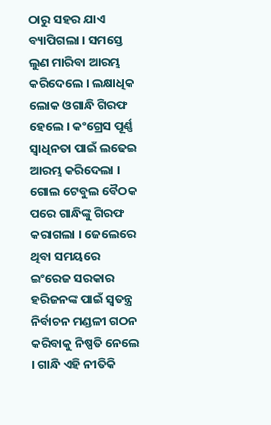ଠାରୁ ସହର ଯାଏ ବ୍ୟାପିଗଲା । ସମସ୍ତେ ଲୁଣ ମାରିବା ଆରମ୍ଭ କରିଦେଲେ । ଲକ୍ଷାଧିକ ଲୋକ ଓଗାନ୍ଧି ଗିରଫ ହେଲେ । କଂଗ୍ରେସ ପୂର୍ଣ୍ଣ ସ୍ୱାଧିନତା ପାଇଁ ଲଢେଇ ଆରମ୍ଭ କରିଦେଲା ।  ଗୋଲ ଟେବୁଲ ବୈଠକ ପରେ ଗାନ୍ଧିଙ୍କୁ ଗିରଫ କରାଗଲା । ଜେଲେରେ ଥିବା ସମୟରେ ଇଂରେଜ ସରକାର ହରିଜନଙ୍କ ପାଇଁ ସ୍ୱତନ୍ତ୍ର ନିର୍ବାଚନ ମଣ୍ଡଳୀ ଗଠନ କରିବାକୁ ନିଷ୍ପତି ନେଲେ । ଗାନ୍ଧି ଏହି ନୀତିକି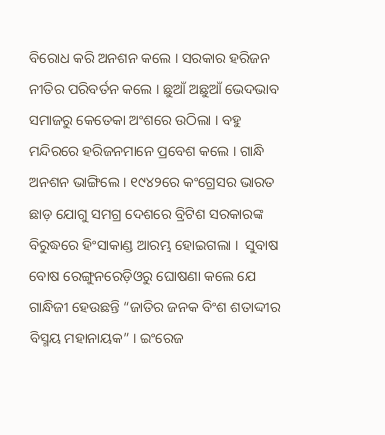ବିରୋଧ କରି ଅନଶନ କଲେ । ସରକାର ହରିଜନ ନୀତିର ପରିବର୍ତନ କଲେ । ଛୁଆଁ ଅଛୁଆଁ ଭେଦଭାବ ସମାଜରୁ କେତେକା ଅଂଶରେ ଉଠିଲା । ବହୁ ମନ୍ଦିରରେ ହରିଜନମାନେ ପ୍ରବେଶ କଲେ । ଗାନ୍ଧି ଅନଶନ ଭାଙ୍ଗିଲେ । ୧୯୪୨ରେ କଂଗ୍ରେସର ଭାରତ ଛାଡ଼ ଯୋଗୁ ସମଗ୍ର ଦେଶରେ ବ୍ରିଟିଶ ସରକାରଙ୍କ ବିରୁଦ୍ଧରେ ହିଂସାକାଣ୍ଡ ଆରମ୍ଭ ହୋଇଗଲା ।  ସୁବାଷ ବୋଷ ରେଙ୍ଗୁନରେଡ଼ିଓରୁ ଘୋଷଣା କଲେ ଯେ ଗାନ୍ଧିଜୀ ହେଉଛନ୍ତି “ଜାତିର ଜନକ ବିଂଶ ଶତାଦ୍ଦୀର ବିସ୍ମୟ ମହାନାୟକ” । ଇଂରେଜ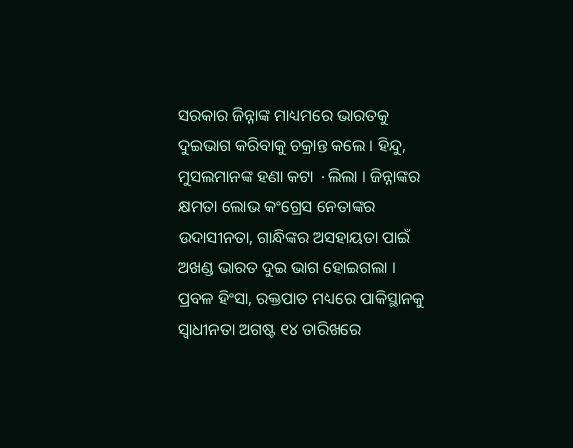ସରକାର ଜିନ୍ନାଙ୍କ ମାଧ୍ୟମରେ ଭାରତକୁ ଦୁଇଭାଗ କରିବାକୁ ଚକ୍ରାନ୍ତ କଲେ । ହିନ୍ଦୁ, ମୁସଲମାନଙ୍କ ହଣା କଟା ∙ଲିଲା । ଜିନ୍ନାଙ୍କର କ୍ଷମତା ଲୋଭ କଂଗ୍ରେସ ନେତାଙ୍କର ଉଦାସୀନତା, ଗାନ୍ଧିଙ୍କର ଅସହାୟତା ପାଇଁ ଅଖଣ୍ଡ ଭାରତ ଦୁଇ ଭାଗ ହୋଇଗଲା । ପ୍ରବଳ ହିଂସା, ରକ୍ତପାତ ମଧ୍ୟରେ ପାକିସ୍ଥାନକୁ ସ୍ୱାଧୀନତା ଅଗଷ୍ଟ ୧୪ ତାରିଖରେ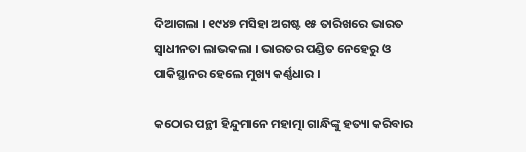ଦିଆଗଲା । ୧୯୪୭ ମସିହା ଅଗଷ୍ଟ ୧୫ ତାରିଖରେ ଭାରତ ସ୍ୱାଧୀନତା ଲାଭକଲା । ଭାରତର ପଣ୍ଡିତ ନେହେରୁ ଓ ପାକିସ୍ଥାନର ହେଲେ ମୁଖ୍ୟ କର୍ଣ୍ଣଧାର ।

କଠୋର ପନ୍ଥୀ ହିନ୍ଦୁମାନେ ମହାତ୍ମା ଗାନ୍ଧିଙ୍କୁ ହତ୍ୟା କରିବାର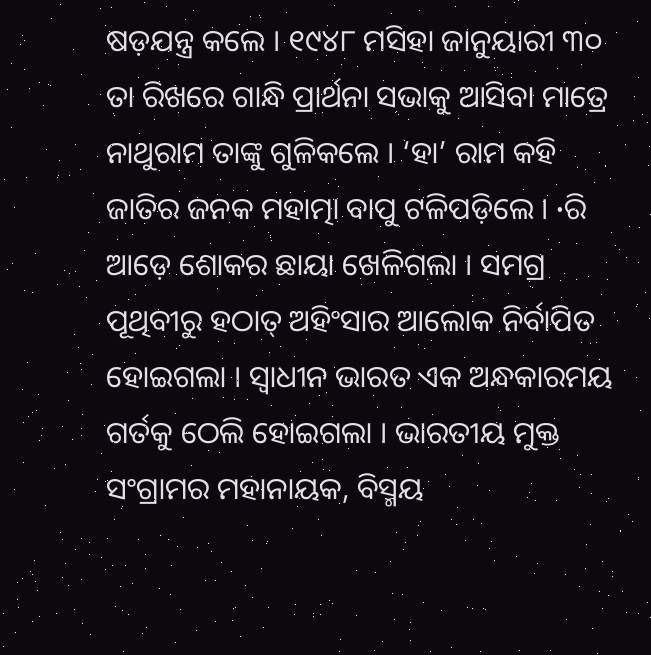ଷଡ଼ଯନ୍ତ୍ର କଲେ । ୧୯୪୮ ମସିହା ଜାନୁୟାରୀ ୩୦ ତା ରିଖରେ ଗାନ୍ଧି ପ୍ରାର୍ଥନା ସଭାକୁ ଆସିବା ମାତ୍ରେ ନାଥୁରାମ ତାଙ୍କୁ ଗୁଳିକଲେ । ‘ହା’ ରାମ କହି ଜାତିର ଜନକ ମହାତ୍ମା ବାପୁ ଟଳିପଡ଼ିଲେ । ∙ରି ଆଡ଼େ ଶୋକର ଛାୟା ଖେଳିଗଲା । ସମଗ୍ର ପୂଥିବୀରୁ ହଠାତ୍ ଅହିଂସାର ଆଲୋକ ନିର୍ବାପିତ ହୋଇଗଲା । ସ୍ୱାଧୀନ ଭାରତ ଏକ ଅନ୍ଧକାରମୟ ଗର୍ତକୁ ଠେଲି ହୋଇଗଲା । ଭାରତୀୟ ମୁକ୍ତ ସଂଗ୍ରାମର ମହାନାୟକ, ବିସ୍ମୟ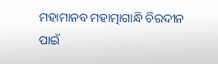ମହାମାନବ ମହାତ୍ମାଗାନ୍ଧି ଚିରଦୀନ ପାଇଁ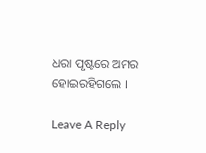ଧରା ପୃଷ୍ଟରେ ଅମର ହୋଇରହିଗଲେ ।

Leave A Reply